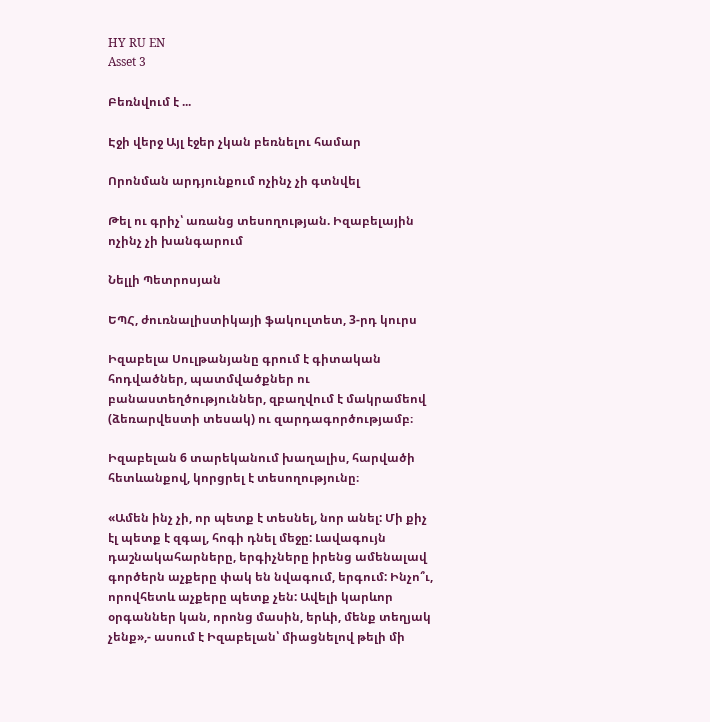HY RU EN
Asset 3

Բեռնվում է ...

Էջի վերջ Այլ էջեր չկան բեռնելու համար

Որոնման արդյունքում ոչինչ չի գտնվել

Թել ու գրիչ՝ առանց տեսողության. Իզաբելային ոչինչ չի խանգարում

Նելլի Պետրոսյան

ԵՊՀ, ժուռնալիստիկայի ֆակուլտետ, 3-րդ կուրս

Իզաբելա Սուլթանյանը գրում է գիտական հոդվածներ, պատմվածքներ ու բանաստեղծություններ, զբաղվում է մակրամեով (ձեռարվեստի տեսակ) ու զարդագործությամբ։

Իզաբելան 6 տարեկանում խաղալիս, հարվածի հետևանքով, կորցրել է տեսողությունը։

«Ամեն ինչ չի, որ պետք է տեսնել, նոր անել: Մի քիչ էլ պետք է զգալ, հոգի դնել մեջը: Լավագույն դաշնակահարները, երգիչները իրենց ամենալավ գործերն աչքերը փակ են նվագում, երգում: Ինչո՞ւ, որովհետև աչքերը պետք չեն: Ավելի կարևոր օրգաններ կան, որոնց մասին, երևի, մենք տեղյակ չենք»,- ասում է Իզաբելան՝ միացնելով թելի մի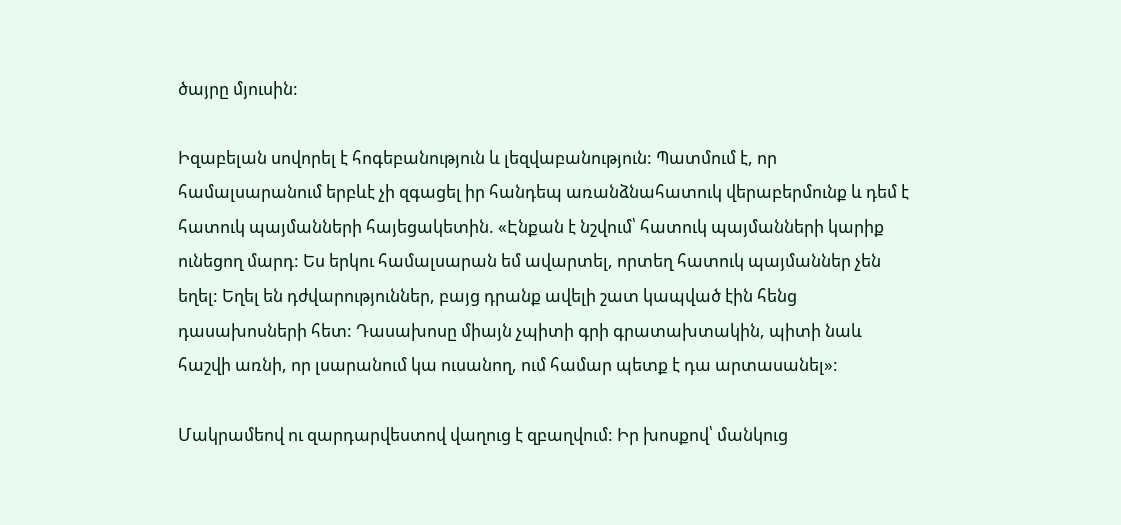ծայրը մյուսին:

Իզաբելան սովորել է հոգեբանություն և լեզվաբանություն: Պատմում է, որ համալսարանում երբևէ չի զգացել իր հանդեպ առանձնահատուկ վերաբերմունք և դեմ է հատուկ պայմանների հայեցակետին. «Էնքան է նշվում՝ հատուկ պայմանների կարիք ունեցող մարդ: Ես երկու համալսարան եմ ավարտել, որտեղ հատուկ պայմաններ չեն եղել: Եղել են դժվարություններ, բայց դրանք ավելի շատ կապված էին հենց դասախոսների հետ: Դասախոսը միայն չպիտի գրի գրատախտակին, պիտի նաև հաշվի առնի, որ լսարանում կա ուսանող, ում համար պետք է դա արտասանել»:

Մակրամեով ու զարդարվեստով վաղուց է զբաղվում: Իր խոսքով՝ մանկուց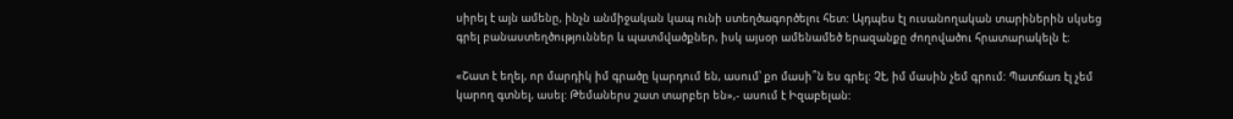սիրել է այն ամենը, ինչն անմիջական կապ ունի ստեղծագործելու հետ: Այդպես էլ ուսանողական տարիներին սկսեց գրել բանաստեղծություններ և պատմվածքներ, իսկ այսօր ամենամեծ երազանքը ժողովածու հրատարակելն է։

«Շատ է եղել, որ մարդիկ իմ գրածը կարդում են, ասում՝ քո մասի՞ն ես գրել: Չէ, իմ մասին չեմ գրում: Պատճառ էլ չեմ կարող գտնել, ասել: Թեմաներս շատ տարբեր են»,- ասում է Իզաբելան: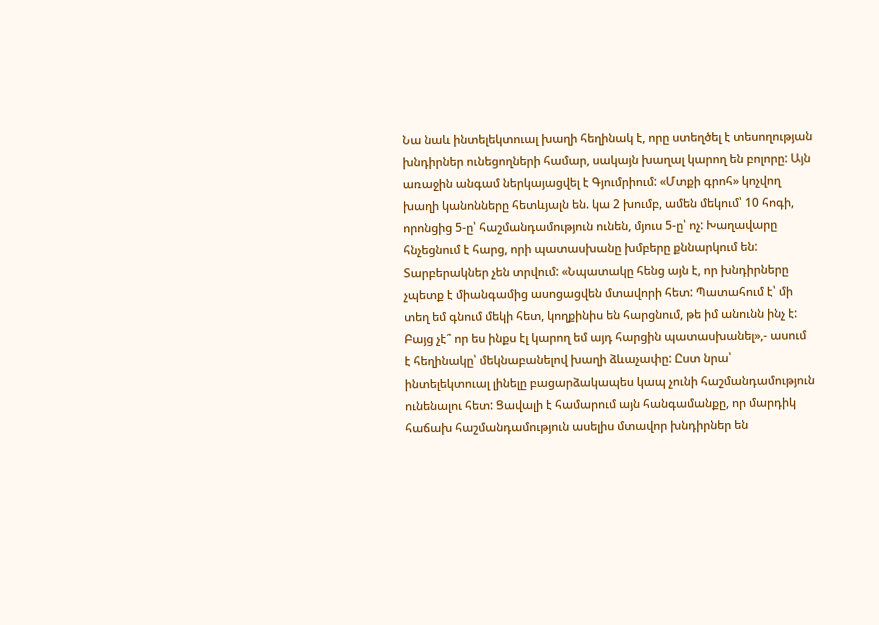Նա նաև ինտելեկտուալ խաղի հեղինակ է, որը ստեղծել է տեսողության խնդիրներ ունեցողների համար, սակայն խաղալ կարող են բոլորը: Այն առաջին անգամ ներկայացվել է Գյումրիում: «Մտքի գրոհ» կոչվող խաղի կանոնները հետևյալն են. կա 2 խումբ, ամեն մեկում՝ 10 հոգի, որոնցից 5-ը՝ հաշմանդամություն ունեն, մյուս 5-ը՝ ոչ: Խաղավարը հնչեցնում է հարց, որի պատասխանը խմբերը քննարկում են: Տարբերակներ չեն տրվում: «Նպատակը հենց այն է, որ խնդիրները չպետք է միանգամից ասոցացվեն մտավորի հետ: Պատահում է՝ մի տեղ եմ գնում մեկի հետ, կողքինիս են հարցնում, թե իմ անունն ինչ է: Բայց չէ՞ որ ես ինքս էլ կարող եմ այդ հարցին պատասխանել»,- ասում է հեղինակը՝ մեկնաբանելով խաղի ձևաչափը: Ըստ նրա՝ ինտելեկտուալ լինելը բացարձակապես կապ չունի հաշմանդամություն ունենալու հետ: Ցավալի է համարում այն հանգամանքը, որ մարդիկ հաճախ հաշմանդամություն ասելիս մտավոր խնդիրներ են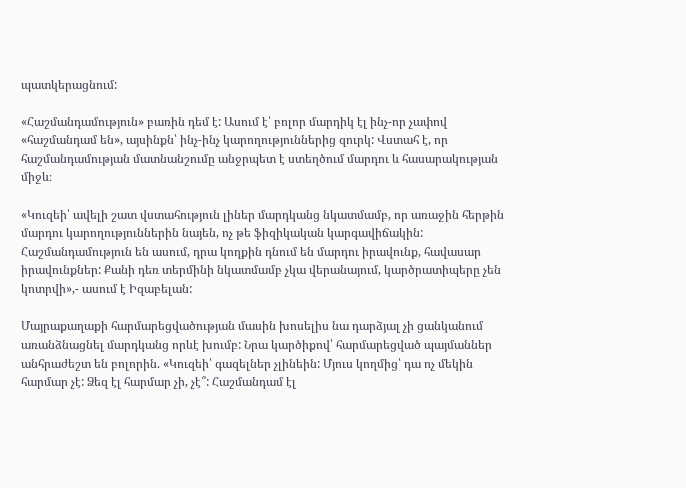պատկերացնում:

«Հաշմանդամություն» բառին դեմ է: Ասում է՝ բոլոր մարդիկ էլ ինչ-որ չափով «հաշմանդամ են», այսինքն՝ ինչ-ինչ կարողություններից զուրկ: Վստահ է, որ հաշմանդամության մատնանշումը անջրպետ է ստեղծում մարդու և հասարակության միջև։

«Կուզեի՝ ավելի շատ վստահություն լիներ մարդկանց նկատմամբ, որ առաջին հերթին մարդու կարողություններին նայեն, ոչ թե ֆիզիկական կարգավիճակին: Հաշմանդամություն են ասում, դրա կողքին դնում են մարդու իրավունք, հավասար իրավունքներ: Քանի դեռ տերմինի նկատմամբ չկա վերանայում, կարծրատիպերը չեն կոտրվի»,- ասում է Իզաբելան:

Մայրաքաղաքի հարմարեցվածության մասին խոսելիս նա դարձյալ չի ցանկանում առանձնացնել մարդկանց որևէ խումբ: Նրա կարծիքով՝ հարմարեցված պայմաններ անհրաժեշտ են բոլորին. «Կուզեի՝ գազելներ չլինեին: Մյուս կողմից՝ դա ոչ մեկին հարմար չէ: Ձեզ էլ հարմար չի, չէ՞: Հաշմանդամ էլ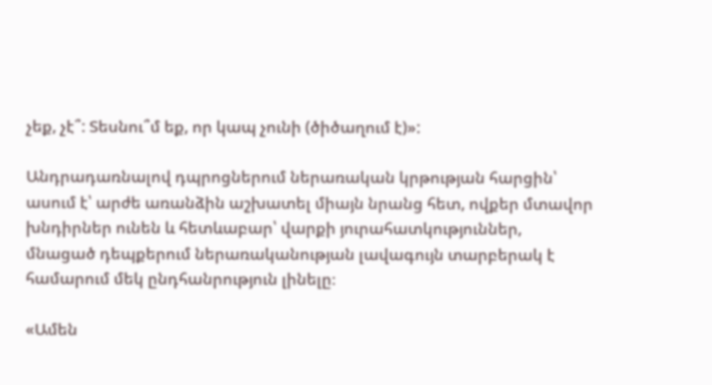չեք, չէ՞: Տեսնու՞մ եք, որ կապ չունի (ծիծաղում է)»:

Անդրադառնալով դպրոցներում ներառական կրթության հարցին՝ ասում է՝ արժե առանձին աշխատել միայն նրանց հետ, ովքեր մտավոր խնդիրներ ունեն և հետևաբար՝ վարքի յուրահատկություններ, մնացած դեպքերում ներառականության լավագույն տարբերակ է համարում մեկ ընդհանրություն լինելը։

«Ամեն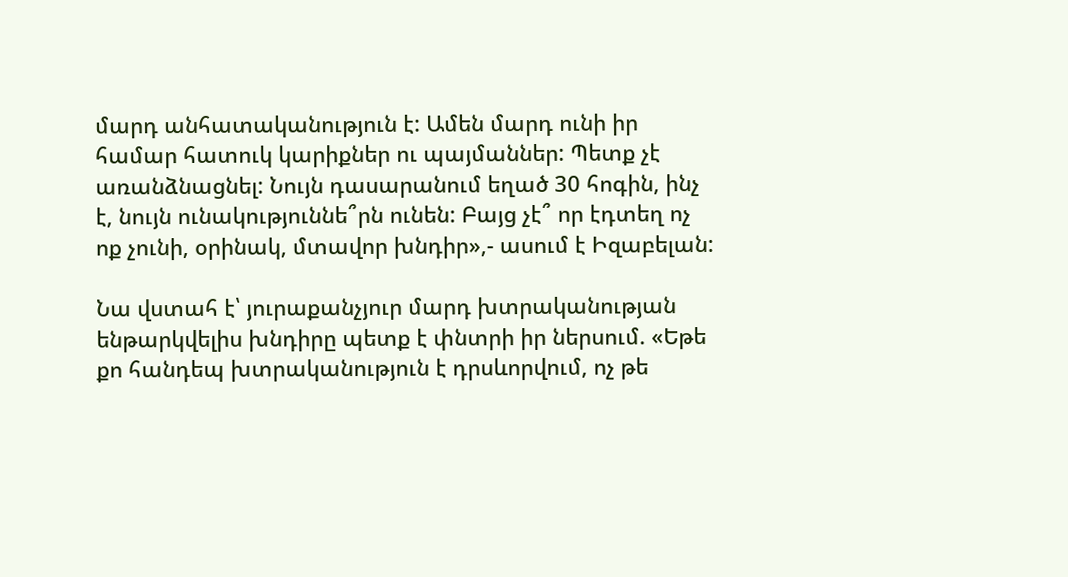մարդ անհատականություն է: Ամեն մարդ ունի իր համար հատուկ կարիքներ ու պայմաններ: Պետք չէ առանձնացնել: Նույն դասարանում եղած 30 հոգին, ինչ է, նույն ունակություննե՞րն ունեն: Բայց չէ՞ որ էդտեղ ոչ ոք չունի, օրինակ, մտավոր խնդիր»,- ասում է Իզաբելան:

Նա վստահ է՝ յուրաքանչյուր մարդ խտրականության ենթարկվելիս խնդիրը պետք է փնտրի իր ներսում. «Եթե քո հանդեպ խտրականություն է դրսևորվում, ոչ թե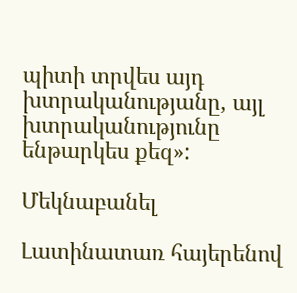պիտի տրվես այդ խտրականությանը, այլ խտրականությունը ենթարկես քեզ»:

Մեկնաբանել

Լատինատառ հայերենով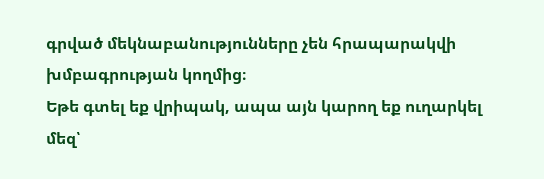գրված մեկնաբանությունները չեն հրապարակվի խմբագրության կողմից։
Եթե գտել եք վրիպակ, ապա այն կարող եք ուղարկել մեզ՝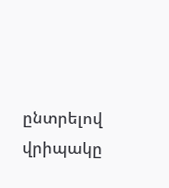ընտրելով վրիպակը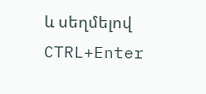և սեղմելով CTRL+Enter